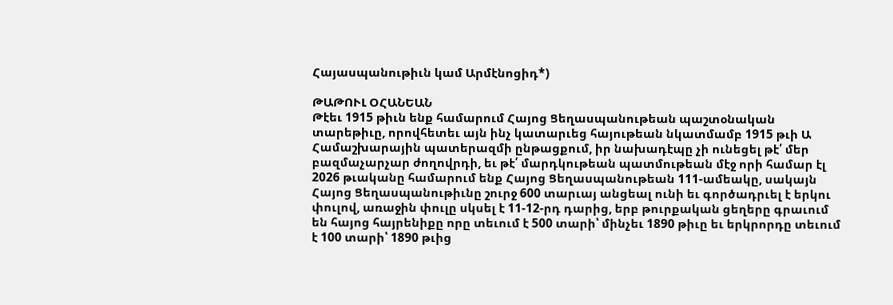Հայասպանութիւն կամ Արմէնոցիդ*)

ԹԱԹՈՒԼ ՕՀԱՆԵԱՆ
Թէեւ 1915 թիւն ենք համարում Հայոց Ցեղասպանութեան պաշտօնական տարեթիւը, որովհետեւ այն ինչ կատարւեց հայութեան նկատմամբ 1915 թւի Ա Համաշխարային պատերազմի ընթացքում, իր նախադէպը չի ունեցել թէ՛ մեր բազմաչարչար ժողովրդի, եւ թէ՛ մարդկութեան պատմութեան մէջ որի համար էլ 2026 թւականը համարում ենք Հայոց Ցեղասպանութեան 111-ամեակը, սակայն Հայոց Ցեղասպանութիւնը շուրջ 600 տարւայ անցեալ ունի եւ գործադրւել է երկու փուլով, առաջին փուլը սկսել է 11-12-րդ դարից, երբ թուրքական ցեղերը գրաւում են հայոց հայրենիքը որը տեւում է 500 տարի՝ մինչեւ 1890 թիւը եւ երկրորդը տեւում է 100 տարի՝ 1890 թւից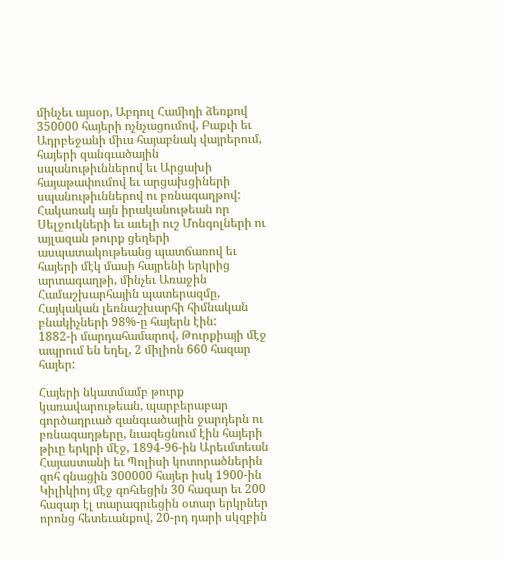մինչեւ այսօր, Աբդուլ Համիդի ձեռքով 350000 հայերի ոչնչացումով, Բաքւի եւ Ադրբեջանի միւս հայաբնակ վայրերում, հայերի զանգւածային սպանութիւններով եւ Արցախի հայաթափումով եւ արցախցիների սպանութիւններով ու բռնագաղթով:
Հակառակ այն իրականութեան որ Սելջուկների եւ աւելի ուշ Մոնգոլների ու այլազան թուրք ցեղերի ասպատակութեանց պատճառով եւ հայերի մէկ մասի հայրենի երկրից արտագաղթի, մինչեւ Առաջին Համաշխարհային պատերազմը, Հայկական լեռնաշխարհի հիմնական բնակիչների 98%-ը հայերն էին:
1882-ի մարդահամարով, Թուրքիայի մէջ ապրում են եղել, 2 միլիոն 660 հազար հայեր:

Հայերի նկատմամբ թուրք կառավարութեան, պարբերաբար գործադրւած զանգւածային ջարդերն ու բռնագաղթերը, նւազեցնում էին հայերի թիւը երկրի մէջ, 1894-96-ին Արեւմտեան Հայաստանի եւ Պոլիսի կոտորածներին զոհ գնացին 300000 հայեր իսկ 1900-ին Կիլիկիոյ մէջ զոհւեցին 30 հազար եւ 200 հազար էլ տարագրւեցին օտար երկրներ որոնց հետեւանքով, 20-րդ դարի սկզբին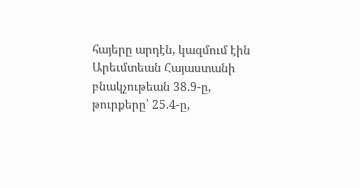հայերը արդէն, կազմում էին Արեւմտեան Հայաստանի բնակչութեան 38.9-ը, թուրքերը՝ 25.4-ը,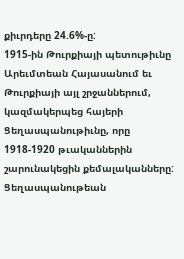քիւրդերը 24.6%-ը:
1915-ին Թուրքիայի պետութիւնը Արեւմտեան Հայասանում եւ Թուրքիայի այլ շրջաններում, կազմակերպեց հայերի Ցեղասպանութիւնը, որը 1918-1920 թւականներին շարունակեցին քեմալականները: Ցեղասպանութեան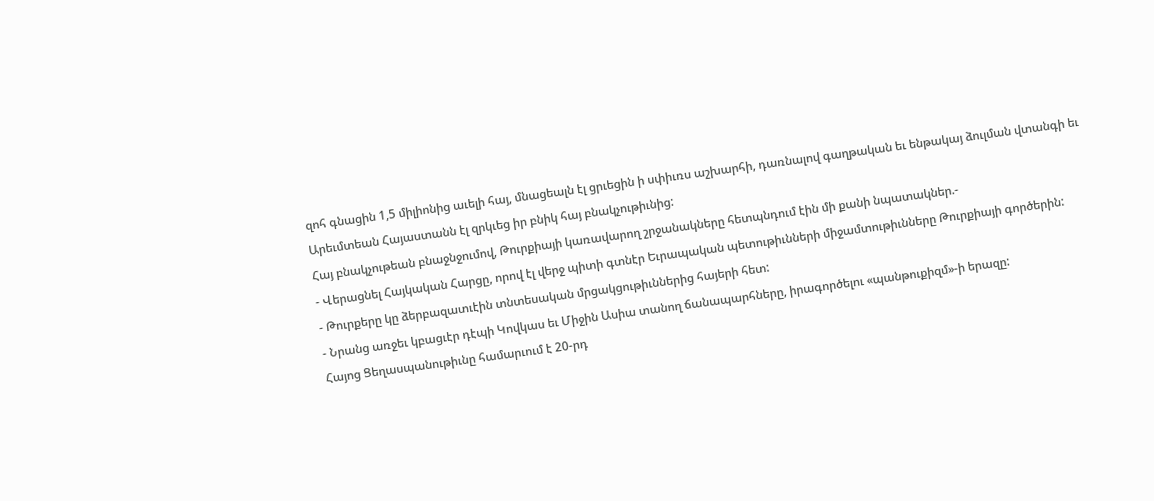զոհ գնացին 1,5 միլիոնից աւելի հայ, մնացեալն էլ ցրւեցին ի սփիւռս աշխարհի, դառնալով գաղթական եւ ենթակայ ձուլման վտանգի եւ Արեւմտեան Հայաստանն էլ զրկւեց իր բնիկ հայ բնակչութիւնից:
Հայ բնակչութեան բնաջնջումով, Թուրքիայի կառավարող շրջանակները հետպնդում էին մի քանի նպատակներ.-
- Վերացնել Հայկական Հարցը, որով էլ վերջ պիտի գտնէր Եւրապական պետութիւնների միջամտութիւնները Թուրքիայի գործերին:
- Թուրքերը կը ձերբազատւէին տնտեսական մրցակցութիւններից հայերի հետ:
- Նրանց առջեւ կբացւէր դէպի Կովկաս եւ Միջին Ասիա տանող ճանապարհները, իրագործելու «պանթուքիզմ»-ի երազը:
Հայոց Ցեղասպանութիւնը համարւում է 20-րդ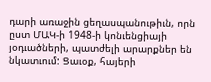դարի առաջին ցեղասպանութիւն, որն ըստ ՄԱԿ-ի 1948-ի կոնւենցիայի յօդւածների, պատժելի արարքներ են նկատւում: Ցաւօք, հայերի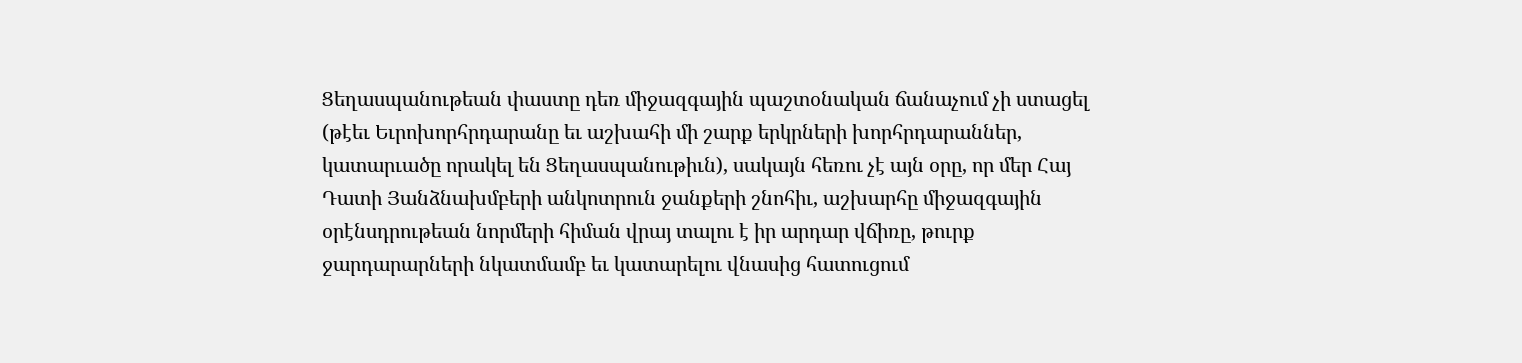Ցեղասպանութեան փաստը դեռ միջազգային պաշտօնական ճանաչում չի ստացել (թէեւ Եւրոխորհրդարանը եւ աշխահի մի շարք երկրների խորհրդարաններ, կատարւածը որակել են Ցեղասպանութիւն), սակայն հեռու չէ այն օրը, որ մեր Հայ Դատի Յանձնախմբերի անկոտրուն ջանքերի շնոհիւ, աշխարհը միջազգային օրէնսդրութեան նորմերի հիման վրայ տալու է իր արդար վճիռը, թուրք ջարդարարների նկատմամբ եւ կատարելու վնասից հատուցում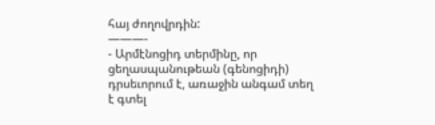հայ ժողովրդին:
———-
- Արմէնոցիդ տերմինը, որ ցեղասպանութեան (գենոցիդի) դրսեւորում է, առաջին անգամ տեղ է գտել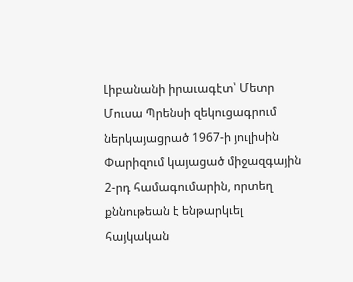Լիբանանի իրաւագէտ՝ Մետր Մուսա Պրենսի զեկուցագրում ներկայացրած 1967-ի յուլիսին Փարիզում կայացած միջազգային 2-րդ համագումարին, որտեղ քննութեան է ենթարկւել հայկական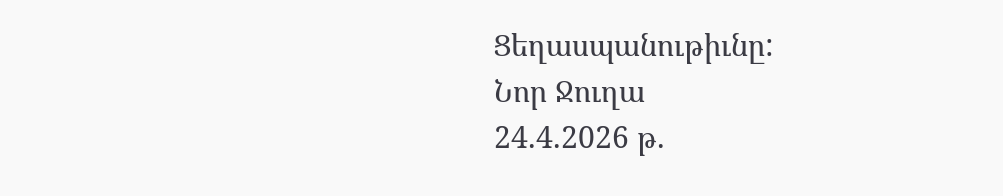Ցեղասպանութիւնը:
Նոր Ջուղա
24.4.2026 թ.